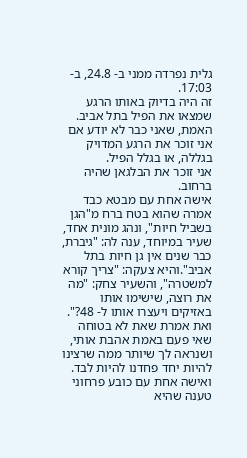גלית נפרדה ממני ב- 24.8, ב- 17:03.
זה היה בדיוק באותו הרגע שמצאו את הפיל בתל אביב.
האמת, שאני כבר לא יודע אם אני זוכר את הרגע המדויק בגללה, או בגלל הפיל.
אני זוכר את הבלגאן שהיה ברחוב.
אישה אחת עם מבטא כבד אמרה שהוא בטח ברח מ"הגן בשביל חיות", ונהג מונית אחד, שעיר במיוחד, ענה לה: "גיברת, כבר שנים אין גן חיות בתל אביב".והיא צעקה: "צריך קורא למשטרה", והשעיר צחק: "מה את רוצה, שישימו אותו באזיקים ויעצרו אותו ל- 48?".
ואת אמרת שאת לא בטוחה שאי פעם באמת אהבת אותי, ושנראה לך שיותר ממה שרצינו להיות יחד פחדנו להיות לבד.
ואישה אחת עם כובע פרחוני טענה שהיא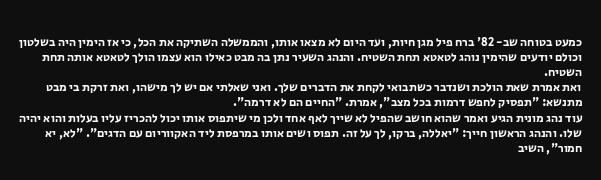כמעט בטוחה שב- 82' ברח פיל מגן חיות, ועד היום לא מצאו אותו, והממשלה השתיקה את הכל, כי אז הימין היה בשלטון וכולם יודעים שהימין נוהג לטאטא תחת השטיח. והנהג השעיר נתן בה מבט כאילו הוא עצמו הולך לטאטא אותה תחת השטיח.
ואת אמרת שאת הולכת ושנדבר כשתבואי לקחת את הדברים שלך. ואני שאלתי אם יש לך מישהו, ואת זרקת בי מבט מתנשא: "תפסיק לחפש דרמות בכל מצב", אמרת. "החיים הם לא דרמה".
עוד נהג מונית הגיע ואמר שהוא חושב שהפיל לא שייך לאף אחד ולכן מי שיתפוס אותו יכול להכריז עליו בעלות והוא יהיה שלו. והנהג הראשון חייך: "יאללה, ברקו, לך על זה. תפוס ושים אותו במרפסת ליד האקווריום עם הדגים". "לא, יא חמור", השיב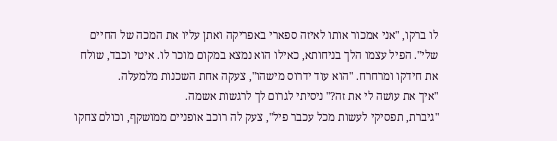לו ברקו, "אני אמכור אותו לאיזה ספארי באפריקה ואתן עליו את המכה של החיים שלי". הפיל עצמו הלך בניחותא, כאילו הוא נמצא במקום מוכר לו. איטי וכבד, שולח את חידקו ומרחרח. "הוא עוד ידרוס מישהו", צעקה אחת השכנות מלמעלה.
"איך את עושה לי את זה?" ניסיתי לגרום לך לרגשות אשמה.
"גיברת, תפסיקי לעשות מכל עכבר פיל", צעק לה רוכב אופניים ממושקף, וכולם צחקו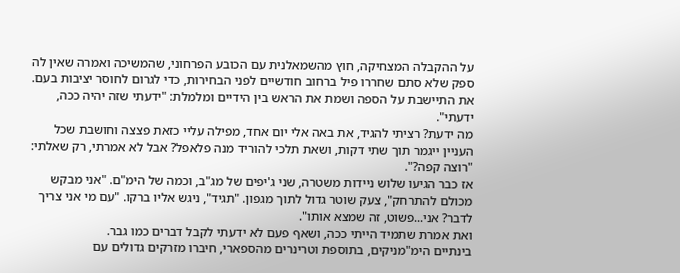על ההקבלה המצחיקה, חוץ מהשמאלנית עם הכובע הפרחוני, שהמשיכה ואמרה שאין לה ספק שלא סתם שחררו פיל ברחוב חודשיים לפני הבחירות, כדי לגרום לחוסר יציבות בעם.
את התיישבת על הספה ושמת את הראש בין הידיים ומלמלת: "ידעתי שזה יהיה ככה, ידעתי".
מה ידעת? רציתי להגיד, את באה אלי יום אחד, מפילה עליי כזאת פצצה וחושבת שכל העניין ייגמר תוך שתי דקות, ושאת תלכי להוריד מנה פלאפל? אבל לא אמרתי, רק שאלתי: "רוצה קפה?".
אז כבר הגיעו שלוש ניידות משטרה, שני ג'יפים של מג"ב, וכמה של הימ"ם. "אני מבקש מכולם להתרחק", צעק שוטר גדול לתוך מגפון. "תגיד", ניגש אליו ברקו. "עם מי אני צריך לדבר? אני...פשוט, זה שמצא אותו".
ואת אמרת שתמיד הייתי ככה, ושאף פעם לא ידעתי לקבל דברים כמו גבר.
בינתיים הימ"מניקים, בתוספת וטרינרים מהספארי, חיברו מזרקים גדולים עם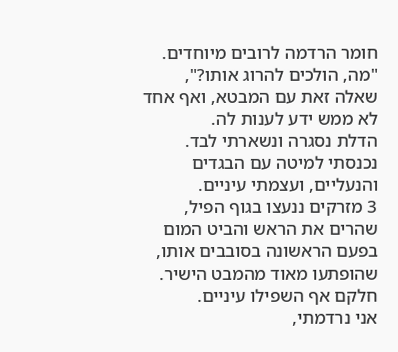חומר הרדמה לרובים מיוחדים. "מה, הולכים להרוג אותו?", שאלה זאת עם המבטא, ואף אחד לא ממש ידע לענות לה.
הדלת נסגרה ונשארתי לבד. נכנסתי למיטה עם הבגדים והנעליים, ועצמתי עיניים.
3 מזרקים ננעצו בגוף הפיל, שהרים את הראש והביט המום בפעם הראשונה בסובבים אותו, שהופתעו מאוד מהמבט הישיר. חלקם אף השפילו עיניים.
אני נרדמתי,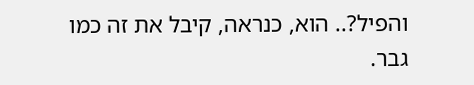והפיל?.. הוא, כנראה, קיבל את זה כמו גבר.